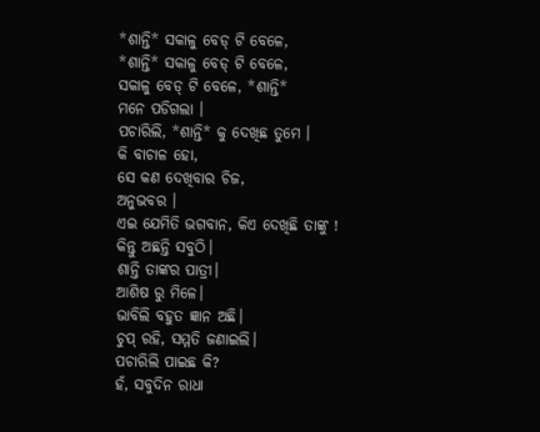*ଶାନ୍ତି* ସକାଳୁ ବେଡ୍ ଟି ବେଳେ,
*ଶାନ୍ତି* ସକାଳୁ ବେଡ୍ ଟି ବେଳେ,
ସକାଳୁ ବେଡ୍ ଟି ବେଳେ, *ଶାନ୍ତି*
ମନେ ପଡିଗଲା ।
ପଚାରିଲି, *ଶାନ୍ତି* କୁ ଦେଖିଛ ତୁମେ ।
କି ବାଚାଳ ହୋ,
ସେ କଣ ଦେଖିବାର ଚିଜ,
ଅନୁଭବର ।
ଏଇ ଯେମିତି ଭଗବାନ, କିଏ ଦେଖିଛି ତାଙ୍କୁ !
କିନ୍ତୁ ଅଛନ୍ତି ସବୁଠି।
ଶାନ୍ତି ତାଙ୍କର ପାତ୍ରୀ।
ଆଶିଷ ରୁ ମିଳେ।
ଭାବିଲି ବହୁତ ଜ୍ଞାନ ଅଛି।
ଚୁପ୍ ରହି, ସମ୍ମତି ଜଣାଇଲି।
ପଚାରିଲି ପାଇଛ କି?
ହଁ, ସବୁଦିନ ରାଧା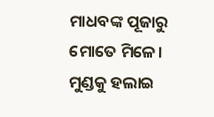ମାଧବଙ୍କ ପୂଜାରୁ
ମୋତେ ମିଳେ।
ମୁଣ୍ଡକୁ ହଲାଇ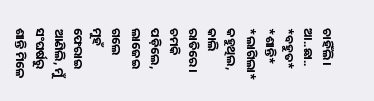ଚାହିଁଲି।
ଆ..ଛା..
*ବହୁତ* *ଶାନ୍ତି* *ଲାଗିଲା*
କହୁଥିଲ, କାଲି ରାତିରେ।
ଚମକି ପଡ଼ିଲେ, ଲାଜେଇ ଗଲେ
ମୁହଁ ଫେରାଇ ଆଣିଲି, ମୁଁ
ସଂଘର୍ଷରୁ ଶାନ୍ତି ମିଳେ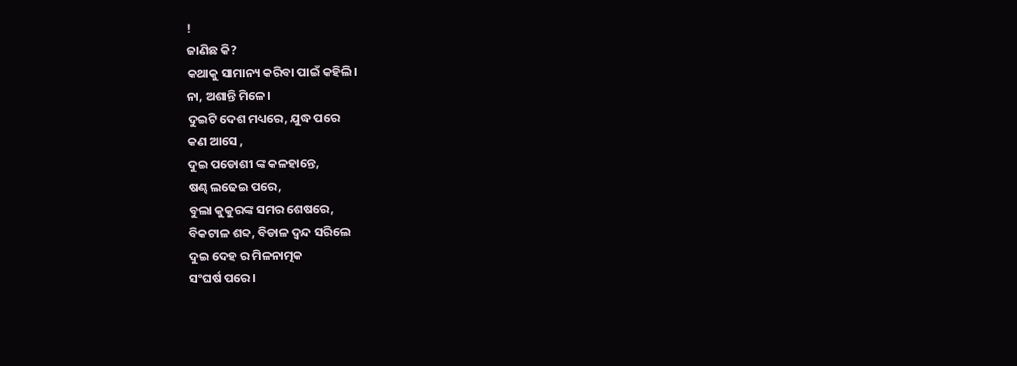!
ଜାଣିଛ କି?
କଥାକୁ ସାମାନ୍ୟ କରିବା ପାଇଁ କହିଲି।
ନା, ଅଶାନ୍ତି ମିଳେ।
ଦୁଇଟି ଦେଶ ମଧ୍ୟରେ, ଯୁଦ୍ଧ ପରେ
କଣ ଆସେ ,
ଦୁଇ ପଡୋଶୀ ଙ୍କ କଳହାନ୍ତେ,
ଷଣ୍ଢ ଲଢେଇ ପରେ,
ବୁଲା କୁକୁରଙ୍କ ସମର ଶେଷରେ,
ବିକଟାଳ ଶବ୍ଦ, ବିଡାଳ ଦ୍ଵନ୍ଦ ସରିଲେ
ଦୁଇ ଦେହ ର ମିଳନାତ୍ମକ
ସଂଘର୍ଷ ପରେ।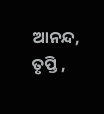ଆନନ୍ଦ, ତୃପ୍ତି ,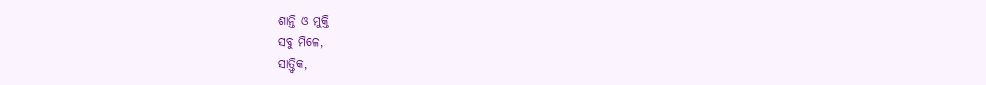ଶାନ୍ତି ଓ ମୁକ୍ତି
ସବୁ ମିଳେ,
ସାତ୍ତ୍ୱିକ,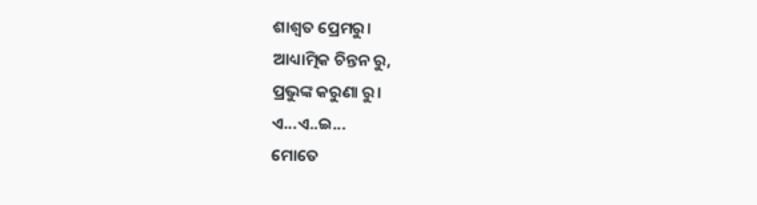ଶାଶ୍ଵତ ପ୍ରେମରୁ।
ଆଧ୍ୟାତ୍ମିକ ଚିନ୍ତନ ରୁ,
ପ୍ରଭୁଙ୍କ କରୁଣା ରୁ।
ଏ...ଏ..ଇ...
ମୋତେ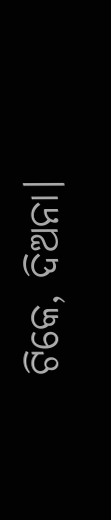ଟିକେ, ଦିଅନା।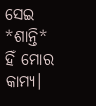ସେଇ *ଶାନ୍ତି* ହିଁ ମୋର କାମ୍ୟ।